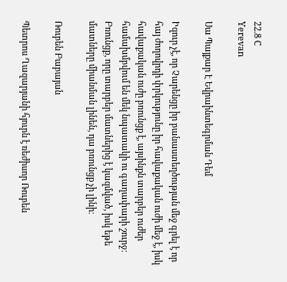22.8 C
Yerevan

Սա Պայքար Է Եվրաինտեգրման Դեմ

Իզուր չէ, որ Չարենցը իր բանաստեղծության մեջ գրել է որ հայ ժողովրդի փրկությունը իր հավաքական ուժի մեջ է, իսկ հավաքական ուժը բռունցք է, այսինքն տարբեր ուժեր համախմբվում են մեկ նպատակի ու գաղափարի շուրջ։ Բռունցք, որը տարբեր մատներից է կազմված, իսկ եթե մատները միանման լինեն, դա բռունցք չի լինի։

Ռուբեն Բաբայան

Պետրոս Ղազարյանի հյուրն է ռեժիսոր Ռուբեն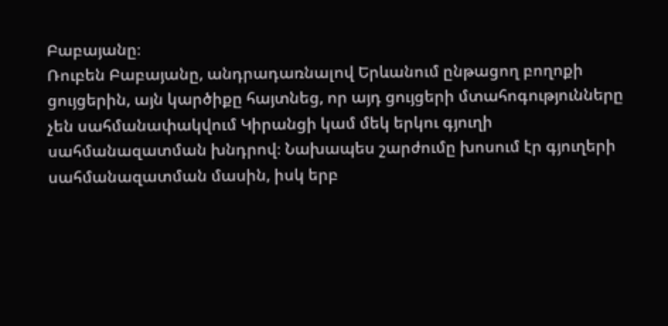Բաբայանը։
Ռուբեն Բաբայանը, անդրադառնալով Երևանում ընթացող բողոքի ցույցերին, այն կարծիքը հայտնեց, որ այդ ցույցերի մտահոգությունները չեն սահմանափակվում Կիրանցի կամ մեկ երկու գյուղի սահմանազատման խնդրով։ Նախապես շարժումը խոսում էր գյուղերի սահմանազատման մասին, իսկ երբ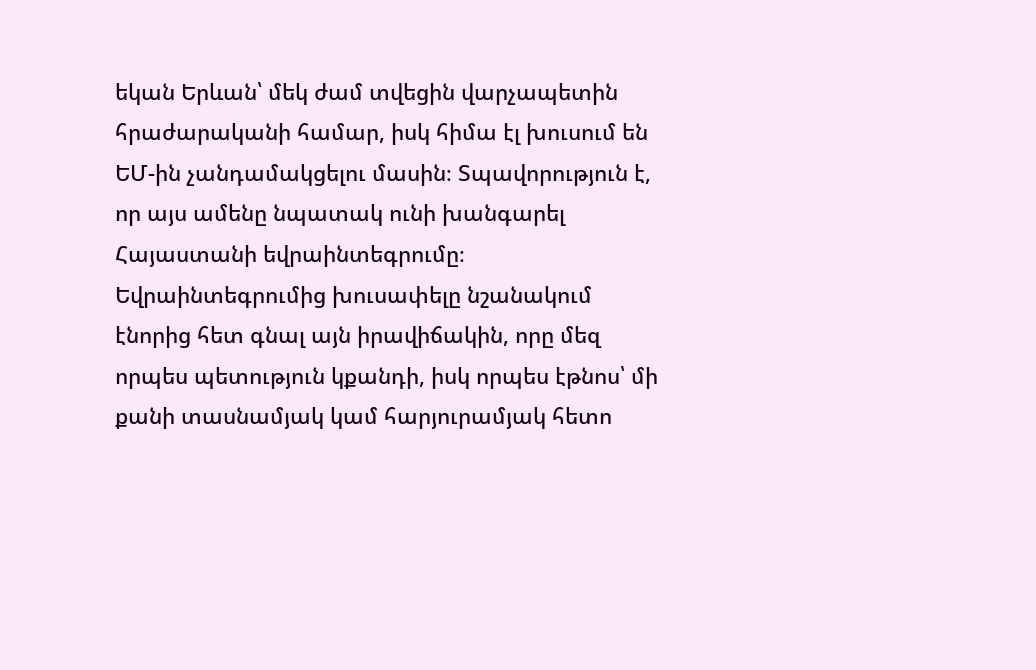եկան Երևան՝ մեկ ժամ տվեցին վարչապետին հրաժարականի համար, իսկ հիմա էլ խուսում են ԵՄ-ին չանդամակցելու մասին։ Տպավորություն է, որ այս ամենը նպատակ ունի խանգարել Հայաստանի եվրաինտեգրումը։ Եվրաինտեգրումից խուսափելը նշանակում էնորից հետ գնալ այն իրավիճակին, որը մեզ որպես պետություն կքանդի, իսկ որպես էթնոս՝ մի քանի տասնամյակ կամ հարյուրամյակ հետո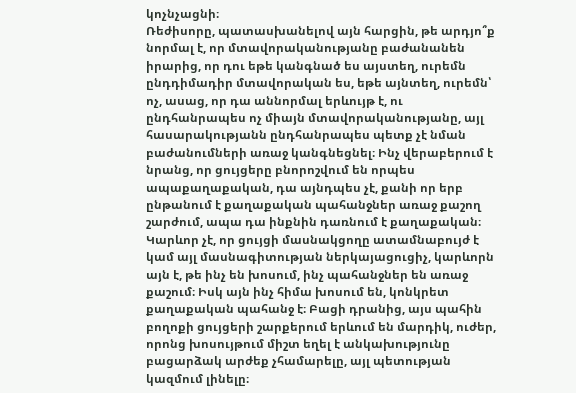կոչնչացնի։
Ռեժիսորը, պատասխանելով այն հարցին, թե արդյո՞ք նորմալ է, որ մտավորականությանը բաժանանեն իրարից, որ դու եթե կանգնած ես այստեղ, ուրեմն ընդդիմադիր մտավորական ես, եթե այնտեղ, ուրեմն՝ ոչ, ասաց, որ դա աննորմալ երևույթ է, ու ընդհանրապես ոչ միայն մտավորականությանը, այլ հասարակությանն ընդհանրապես պետք չէ նման բաժանումների առաջ կանգնեցնել։ Ինչ վերաբերում է նրանց, որ ցույցերը բնորոշվում են որպես ապաքաղաքական, դա այնդպես չէ, քանի որ երբ ընթանում է քաղաքական պահանջներ առաջ քաշող շարժում, ապա դա ինքնին դառնում է քաղաքական։ Կարևոր չէ, որ ցույցի մասնակցողը ատամնաբույժ է կամ այլ մասնագիտության ներկայացուցիչ, կարևորն այն է, թե ինչ են խոսում, ինչ պահանջներ են առաջ քաշում։ Իսկ այն ինչ հիմա խոսում են, կոնկրետ քաղաքական պահանջ է։ Բացի դրանից, այս պահին բողոքի ցույցերի շարքերում երևում են մարդիկ, ուժեր, որոնց խոսույթում միշտ եղել է անկախությունը բացարձակ արժեք չհամարելը, այլ պետության կազմում լինելը։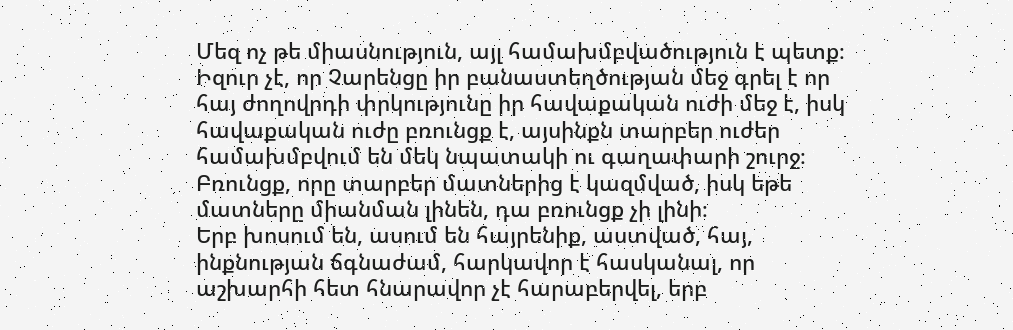Մեզ ոչ թե միասնություն, այլ համախմբվածություն է պետք։ Իզուր չէ, որ Չարենցը իր բանաստեղծության մեջ գրել է որ հայ ժողովրդի փրկությունը իր հավաքական ուժի մեջ է, իսկ հավաքական ուժը բռունցք է, այսինքն տարբեր ուժեր համախմբվում են մեկ նպատակի ու գաղափարի շուրջ։ Բռունցք, որը տարբեր մատներից է կազմված, իսկ եթե մատները միանման լինեն, դա բռունցք չի լինի։
Երբ խոսում են, ասում են հայրենիք, աստված, հայ, ինքնության ճգնաժամ, հարկավոր է հասկանալ, որ աշխարհի հետ հնարավոր չէ հարաբերվել, երբ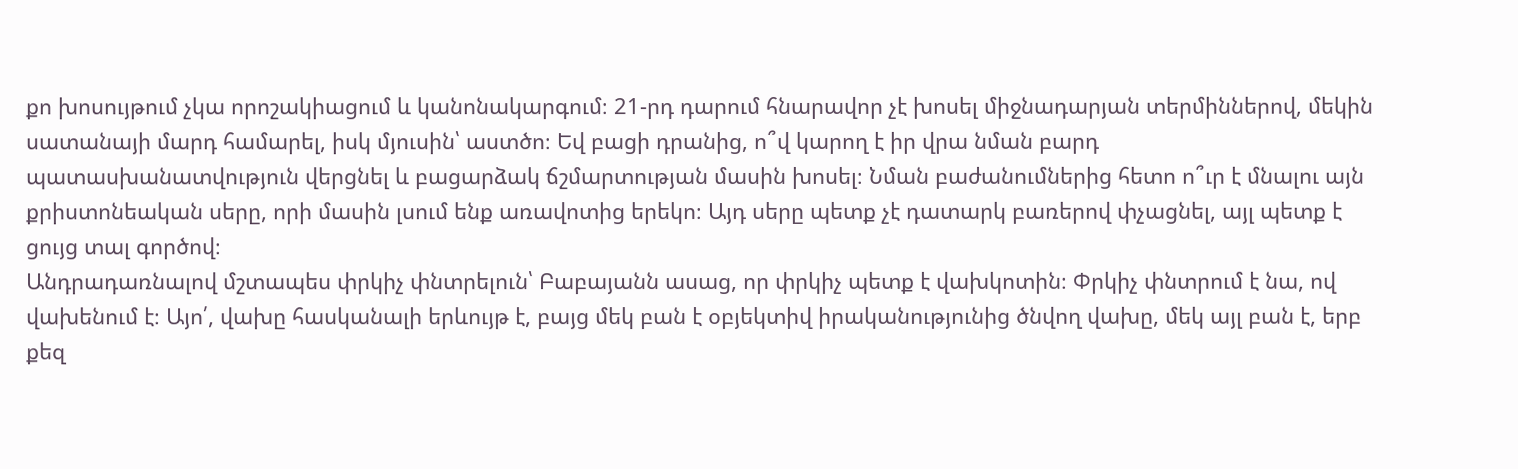քո խոսույթում չկա որոշակիացում և կանոնակարգում։ 21-րդ դարում հնարավոր չէ խոսել միջնադարյան տերմիններով, մեկին սատանայի մարդ համարել, իսկ մյուսին՝ աստծո։ Եվ բացի դրանից, ո՞վ կարող է իր վրա նման բարդ պատասխանատվություն վերցնել և բացարձակ ճշմարտության մասին խոսել։ Նման բաժանումներից հետո ո՞ւր է մնալու այն քրիստոնեական սերը, որի մասին լսում ենք առավոտից երեկո։ Այդ սերը պետք չէ դատարկ բառերով փչացնել, այլ պետք է ցույց տալ գործով։
Անդրադառնալով մշտապես փրկիչ փնտրելուն՝ Բաբայանն ասաց, որ փրկիչ պետք է վախկոտին։ Փրկիչ փնտրում է նա, ով վախենում է։ Այո՛, վախը հասկանալի երևույթ է, բայց մեկ բան է օբյեկտիվ իրականությունից ծնվող վախը, մեկ այլ բան է, երբ քեզ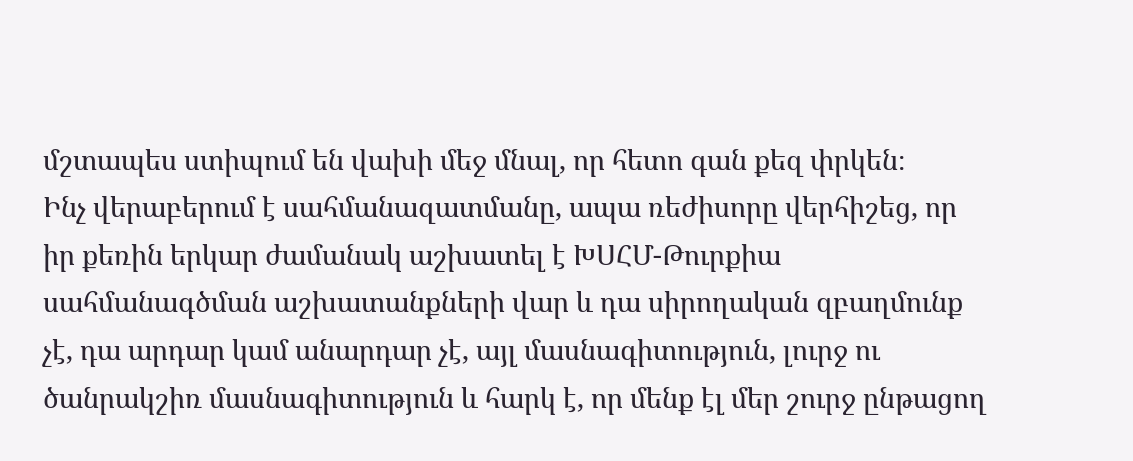մշտապես ստիպում են վախի մեջ մնալ, որ հետո գան քեզ փրկեն։
Ինչ վերաբերում է սահմանազատմանը, ապա ռեժիսորը վերհիշեց, որ իր քեռին երկար ժամանակ աշխատել է ԽՍՀՄ-Թուրքիա սահմանագծման աշխատանքների վար և դա սիրողական զբաղմունք չէ, դա արդար կամ անարդար չէ, այլ մասնագիտություն, լուրջ ու ծանրակշիռ մասնագիտություն և հարկ է, որ մենք էլ մեր շուրջ ընթացող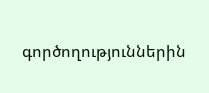գործողություններին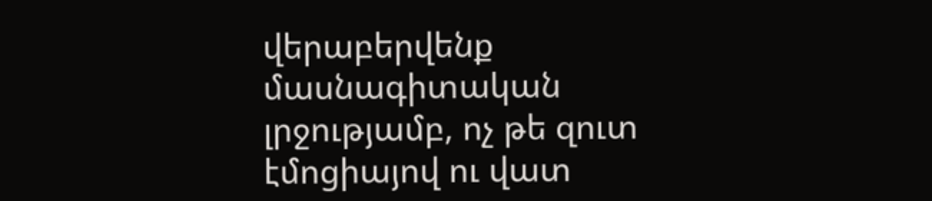վերաբերվենք մասնագիտական լրջությամբ, ոչ թե զուտ էմոցիայով ու վատ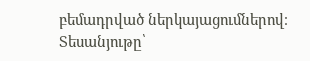բեմադրված ներկայացումներով։
Տեսանյութը՝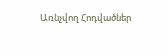Առնչվող Հոդվածներ